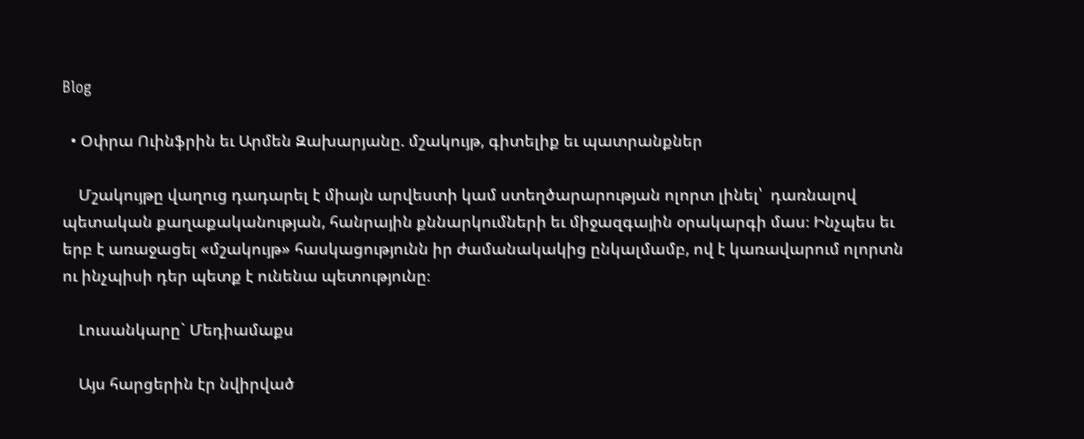Blog

  • Օփրա Ուինֆրին եւ Արմեն Զախարյանը. մշակույթ, գիտելիք եւ պատրանքներ

    Մշակույթը վաղուց դադարել է միայն արվեստի կամ ստեղծարարության ոլորտ լինել՝  դառնալով պետական քաղաքականության, հանրային քննարկումների եւ միջազգային օրակարգի մաս։ Ինչպես եւ երբ է առաջացել «մշակույթ» հասկացությունն իր ժամանակակից ընկալմամբ, ով է կառավարում ոլորտն ու ինչպիսի դեր պետք է ունենա պետությունը։

    Լուսանկարը` Մեդիամաքս

    Այս հարցերին էր նվիրված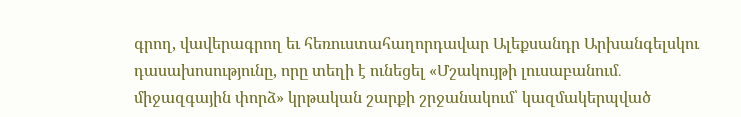գրող, վավերագրող եւ հեռուստահաղորդավար Ալեքսանդր Արխանգելսկու դասախոսությունը, որը տեղի է ունեցել «Մշակույթի լուսաբանում․ միջազգային փորձ» կրթական շարքի շրջանակում՝ կազմակերպված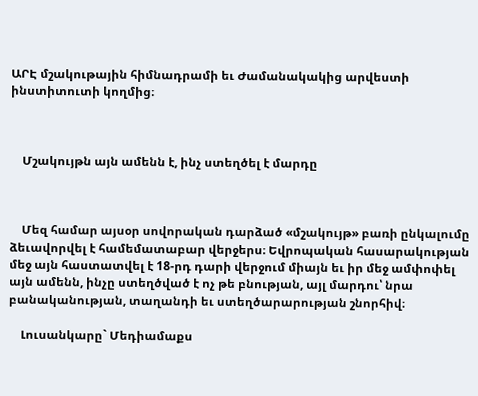ԱՐԷ մշակութային հիմնադրամի եւ Ժամանակակից արվեստի ինստիտուտի կողմից։



    Մշակույթն այն ամենն է, ինչ ստեղծել է մարդը



    Մեզ համար այսօր սովորական դարձած «մշակույթ» բառի ընկալումը ձեւավորվել է համեմատաբար վերջերս։ Եվրոպական հասարակության մեջ այն հաստատվել է 18-րդ դարի վերջում միայն եւ իր մեջ ամփոփել այն ամենն, ինչը ստեղծված է ոչ թե բնության, այլ մարդու՝ նրա բանականության, տաղանդի եւ ստեղծարարության շնորհիվ։

    Լուսանկարը` Մեդիամաքս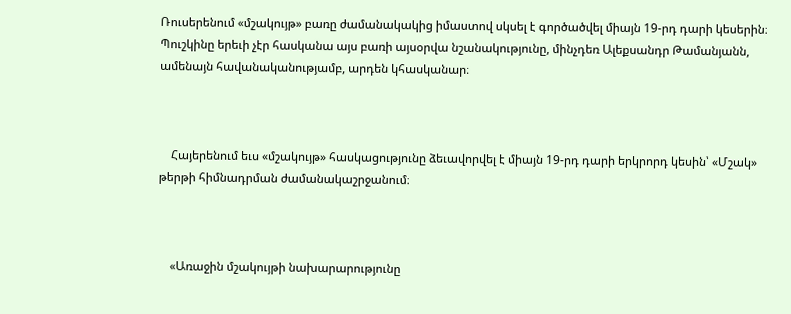Ռուսերենում «մշակույթ» բառը ժամանակակից իմաստով սկսել է գործածվել միայն 19-րդ դարի կեսերին։ Պուշկինը երեւի չէր հասկանա այս բառի այսօրվա նշանակությունը, մինչդեռ Ալեքսանդր Թամանյանն, ամենայն հավանականությամբ, արդեն կհասկանար։



    Հայերենում եւս «մշակույթ» հասկացությունը ձեւավորվել է միայն 19-րդ դարի երկրորդ կեսին՝ «Մշակ» թերթի հիմնադրման ժամանակաշրջանում։



    «Առաջին մշակույթի նախարարությունը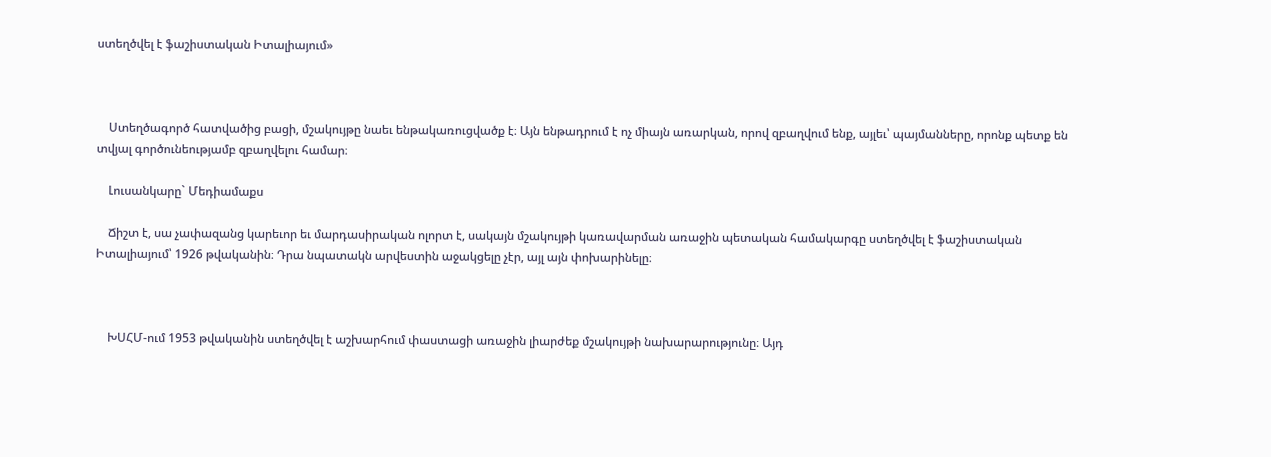ստեղծվել է ֆաշիստական Իտալիայում»



    Ստեղծագործ հատվածից բացի, մշակույթը նաեւ ենթակառուցվածք է։ Այն ենթադրում է ոչ միայն առարկան, որով զբաղվում ենք, այլեւ՝ պայմանները, որոնք պետք են տվյալ գործունեությամբ զբաղվելու համար։

    Լուսանկարը` Մեդիամաքս

    Ճիշտ է, սա չափազանց կարեւոր եւ մարդասիրական ոլորտ է, սակայն մշակույթի կառավարման առաջին պետական համակարգը ստեղծվել է ֆաշիստական Իտալիայում՝ 1926 թվականին։ Դրա նպատակն արվեստին աջակցելը չէր, այլ այն փոխարինելը։



    ԽՍՀՄ-ում 1953 թվականին ստեղծվել է աշխարհում փաստացի առաջին լիարժեք մշակույթի նախարարությունը։ Այդ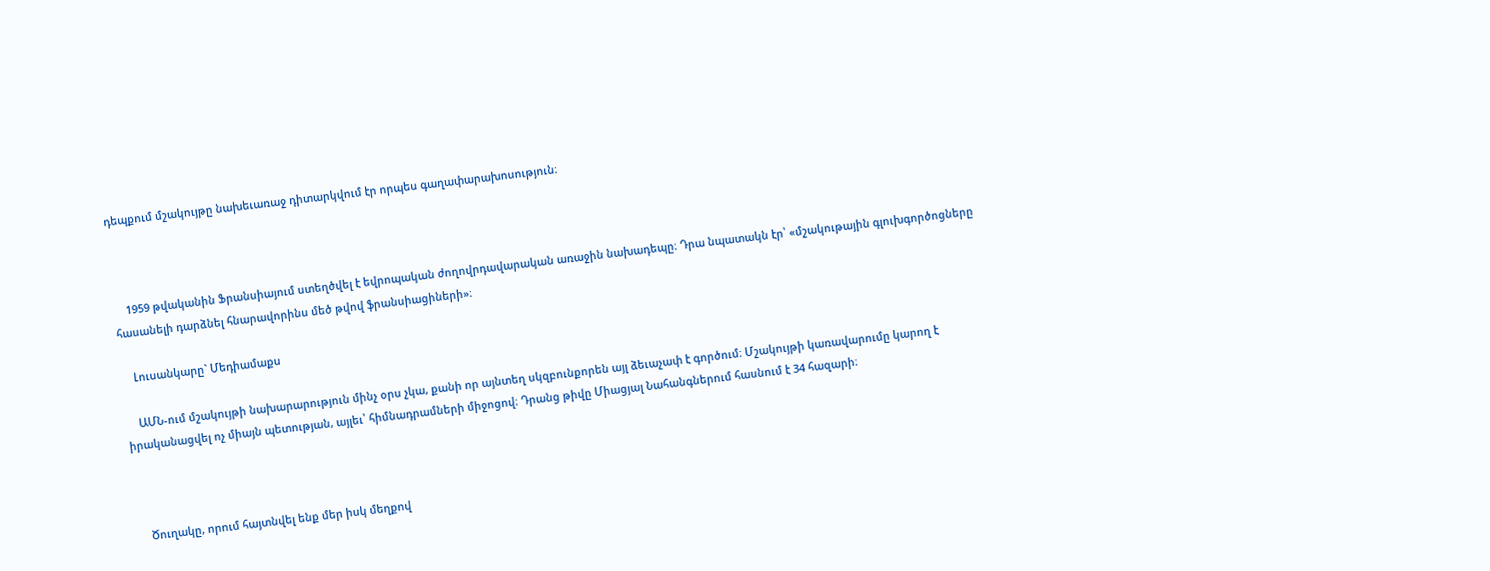դեպքում մշակույթը նախեւառաջ դիտարկվում էր որպես գաղափարախոսություն։



    1959 թվականին Ֆրանսիայում ստեղծվել է եվրոպական ժողովրդավարական առաջին նախադեպը։ Դրա նպատակն էր՝ «մշակութային գլուխգործոցները հասանելի դարձնել հնարավորինս մեծ թվով ֆրանսիացիների»։

    Լուսանկարը` Մեդիամաքս

    ԱՄՆ-ում մշակույթի նախարարություն մինչ օրս չկա, քանի որ այնտեղ սկզբունքորեն այլ ձեւաչափ է գործում։ Մշակույթի կառավարումը կարող է իրականացվել ոչ միայն պետության, այլեւ՝ հիմնադրամների միջոցով։ Դրանց թիվը Միացյալ Նահանգներում հասնում է 34 հազարի։



    Ծուղակը, որում հայտնվել ենք մեր իսկ մեղքով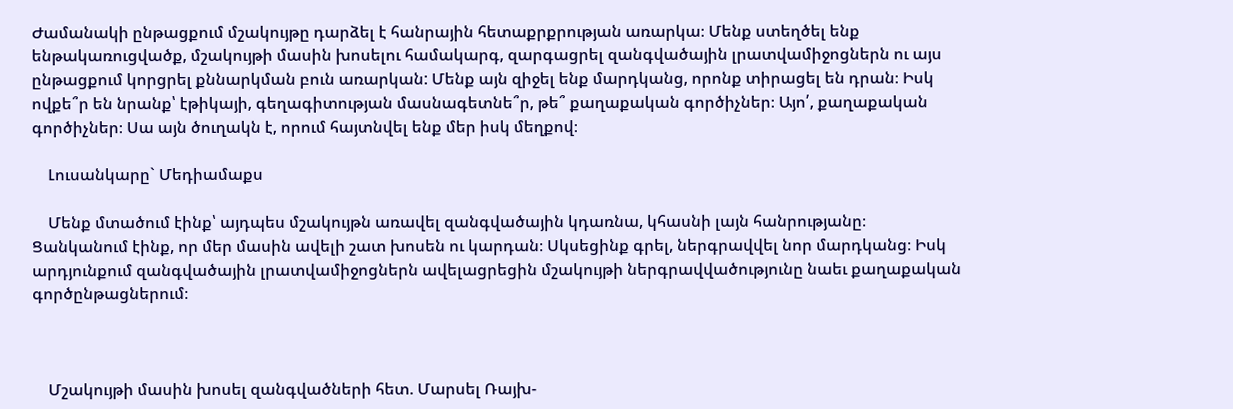Ժամանակի ընթացքում մշակույթը դարձել է հանրային հետաքրքրության առարկա։ Մենք ստեղծել ենք ենթակառուցվածք, մշակույթի մասին խոսելու համակարգ, զարգացրել զանգվածային լրատվամիջոցներն ու այս ընթացքում կորցրել քննարկման բուն առարկան: Մենք այն զիջել ենք մարդկանց, որոնք տիրացել են դրան։ Իսկ ովքե՞ր են նրանք՝ էթիկայի, գեղագիտության մասնագետնե՞ր, թե՞ քաղաքական գործիչներ։ Այո՛, քաղաքական գործիչներ։ Սա այն ծուղակն է, որում հայտնվել ենք մեր իսկ մեղքով։

    Լուսանկարը` Մեդիամաքս

    Մենք մտածում էինք՝ այդպես մշակույթն առավել զանգվածային կդառնա, կհասնի լայն հանրությանը։ Ցանկանում էինք, որ մեր մասին ավելի շատ խոսեն ու կարդան։ Սկսեցինք գրել, ներգրավվել նոր մարդկանց։ Իսկ արդյունքում զանգվածային լրատվամիջոցներն ավելացրեցին մշակույթի ներգրավվածությունը նաեւ քաղաքական գործընթացներում։



    Մշակույթի մասին խոսել զանգվածների հետ. Մարսել Ռայխ-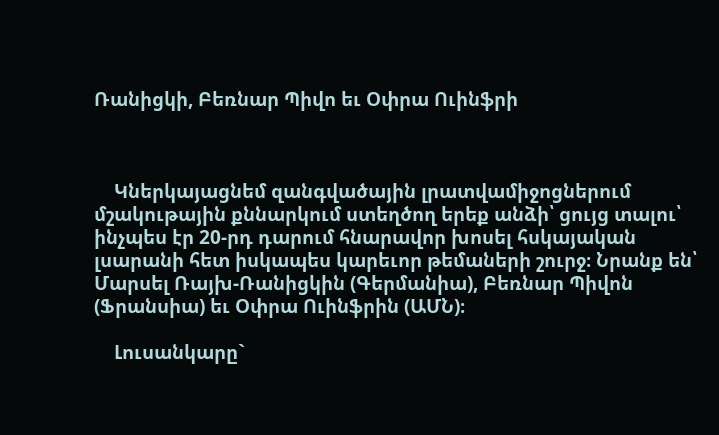Ռանիցկի, Բեռնար Պիվո եւ Օփրա Ուինֆրի



    Կներկայացնեմ զանգվածային լրատվամիջոցներում մշակութային քննարկում ստեղծող երեք անձի՝ ցույց տալու՝ ինչպես էր 20-րդ դարում հնարավոր խոսել հսկայական լսարանի հետ իսկապես կարեւոր թեմաների շուրջ։ Նրանք են՝ Մարսել Ռայխ-Ռանիցկին (Գերմանիա), Բեռնար Պիվոն (Ֆրանսիա) եւ Օփրա Ուինֆրին (ԱՄՆ)։

    Լուսանկարը`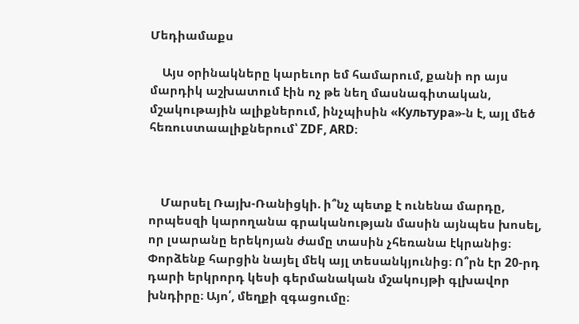Մեդիամաքս

    Այս օրինակները կարեւոր եմ համարում, քանի որ այս մարդիկ աշխատում էին ոչ թե նեղ մասնագիտական, մշակութային ալիքներում, ինչպիսին «Культура»-ն է, այլ մեծ հեռուստաալիքներում՝ ZDF, ARD։



    Մարսել Ռայխ-Ռանիցկի. ի՞նչ պետք է ունենա մարդը, որպեսզի կարողանա գրականության մասին այնպես խոսել, որ լսարանը երեկոյան ժամը տասին չհեռանա էկրանից։ Փորձենք հարցին նայել մեկ այլ տեսանկյունից։ Ո՞րն էր 20-րդ դարի երկրորդ կեսի գերմանական մշակույթի գլխավոր խնդիրը։ Այո՛, մեղքի զգացումը։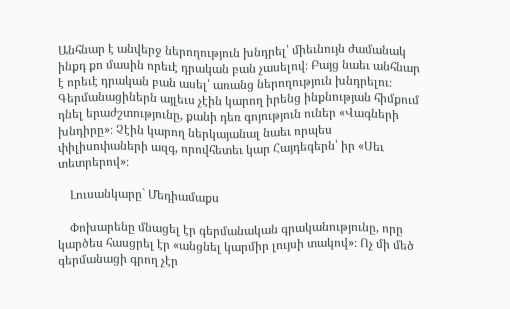Անհնար է անվերջ ներողություն խնդրել՝ միեւնույն ժամանակ ինքդ քո մասին որեւէ դրական բան չասելով։ Բայց նաեւ անհնար է որեւէ դրական բան ասել՝ առանց ներողություն խնդրելու։ Գերմանացիներն այլեւս չէին կարող իրենց ինքնության հիմքում դնել երաժշտությունը, քանի դեռ գոյություն ուներ «Վագների խնդիրը»։ Չէին կարող ներկայանալ նաեւ որպես փիլիսոփաների ազգ, որովհետեւ կար Հայդեգերն՝ իր «Սեւ տետրերով»։

    Լուսանկարը` Մեդիամաքս

    Փոխարենը մնացել էր գերմանական գրականությունը, որը կարծես հասցրել էր «անցնել կարմիր լույսի տակով»։ Ոչ մի մեծ գերմանացի գրող չէր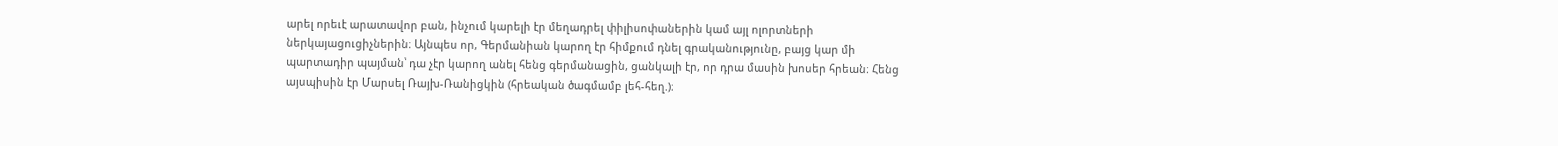արել որեւէ արատավոր բան, ինչում կարելի էր մեղադրել փիլիսոփաներին կամ այլ ոլորտների ներկայացուցիչներին։ Այնպես որ, Գերմանիան կարող էր հիմքում դնել գրականությունը, բայց կար մի պարտադիր պայման՝ դա չէր կարող անել հենց գերմանացին, ցանկալի էր, որ դրա մասին խոսեր հրեան։ Հենց այսպիսին էր Մարսել Ռայխ-Ռանիցկին (հրեական ծագմամբ լեհ-հեղ.)։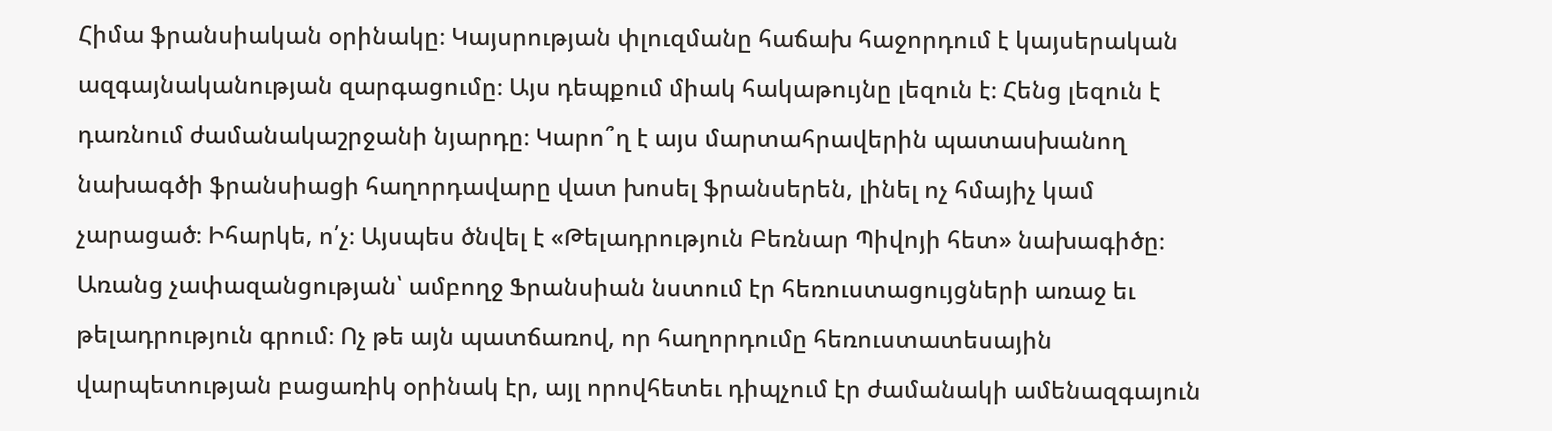Հիմա ֆրանսիական օրինակը։ Կայսրության փլուզմանը հաճախ հաջորդում է կայսերական ազգայնականության զարգացումը։ Այս դեպքում միակ հակաթույնը լեզուն է։ Հենց լեզուն է դառնում ժամանակաշրջանի նյարդը։ Կարո՞ղ է այս մարտահրավերին պատասխանող նախագծի ֆրանսիացի հաղորդավարը վատ խոսել ֆրանսերեն, լինել ոչ հմայիչ կամ չարացած։ Իհարկե, ո՛չ։ Այսպես ծնվել է «Թելադրություն Բեռնար Պիվոյի հետ» նախագիծը։ Առանց չափազանցության՝ ամբողջ Ֆրանսիան նստում էր հեռուստացույցների առաջ եւ թելադրություն գրում։ Ոչ թե այն պատճառով, որ հաղորդումը հեռուստատեսային վարպետության բացառիկ օրինակ էր, այլ որովհետեւ դիպչում էր ժամանակի ամենազգայուն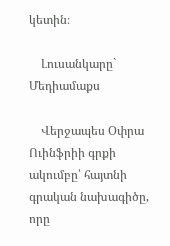կետին։

    Լուսանկարը` Մեդիամաքս

    Վերջապես Օփրա Ուինֆրիի գրքի ակումբը՝ հայտնի գրական նախագիծը, որը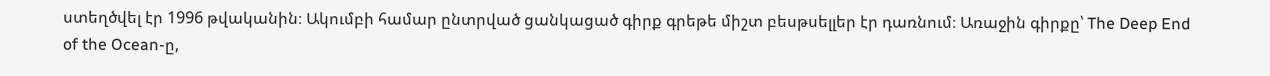ստեղծվել էր 1996 թվականին։ Ակումբի համար ընտրված ցանկացած գիրք գրեթե միշտ բեսթսելլեր էր դառնում։ Առաջին գիրքը՝ The Deep End of the Ocean-ը,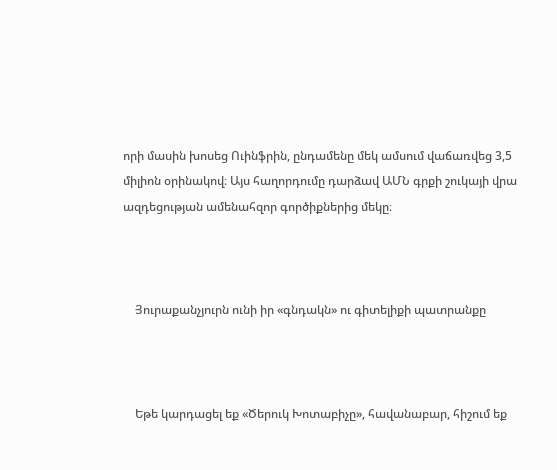որի մասին խոսեց Ուինֆրին, ընդամենը մեկ ամսում վաճառվեց 3,5 միլիոն օրինակով։ Այս հաղորդումը դարձավ ԱՄՆ գրքի շուկայի վրա ազդեցության ամենահզոր գործիքներից մեկը։



    Յուրաքանչյուրն ունի իր «գնդակն» ու գիտելիքի պատրանքը



    Եթե կարդացել եք «Ծերուկ Խոտաբիչը», հավանաբար, հիշում եք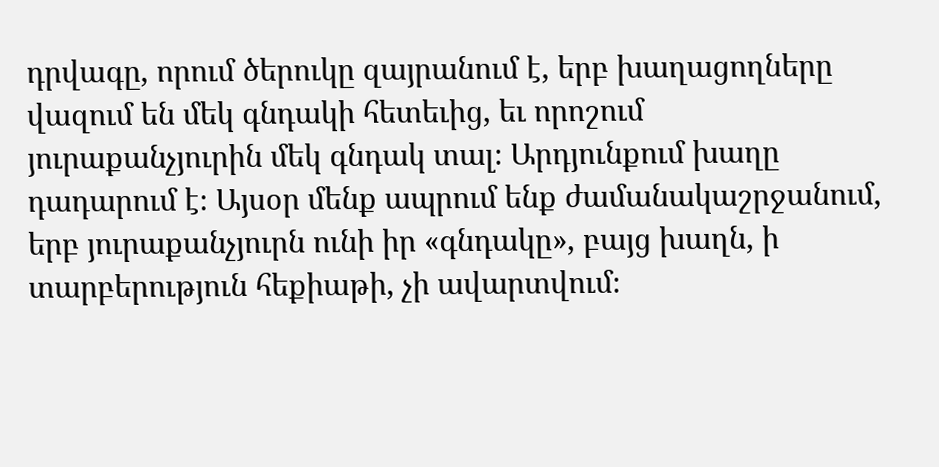դրվագը, որում ծերուկը զայրանում է, երբ խաղացողները վազում են մեկ գնդակի հետեւից, եւ որոշում յուրաքանչյուրին մեկ գնդակ տալ։ Արդյունքում խաղը դադարում է։ Այսօր մենք ապրում ենք ժամանակաշրջանում, երբ յուրաքանչյուրն ունի իր «գնդակը», բայց խաղն, ի տարբերություն հեքիաթի, չի ավարտվում։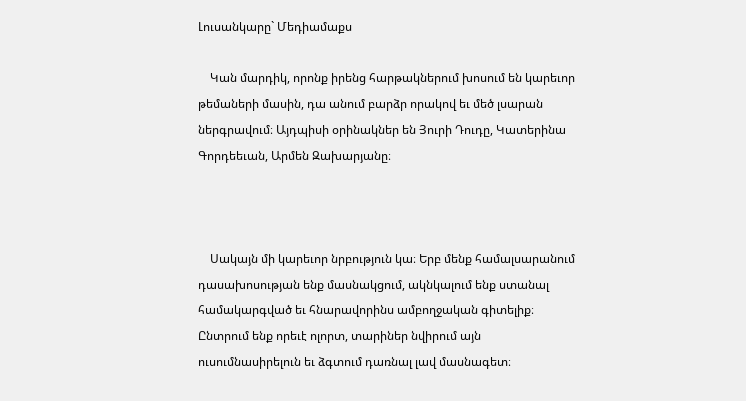Լուսանկարը` Մեդիամաքս

    Կան մարդիկ, որոնք իրենց հարթակներում խոսում են կարեւոր թեմաների մասին, դա անում բարձր որակով եւ մեծ լսարան ներգրավում։ Այդպիսի օրինակներ են Յուրի Դուդը, Կատերինա Գորդեեւան, Արմեն Զախարյանը։



    Սակայն մի կարեւոր նրբություն կա։ Երբ մենք համալսարանում դասախոսության ենք մասնակցում, ակնկալում ենք ստանալ համակարգված եւ հնարավորինս ամբողջական գիտելիք։ Ընտրում ենք որեւէ ոլորտ, տարիներ նվիրում այն ուսումնասիրելուն եւ ձգտում դառնալ լավ մասնագետ։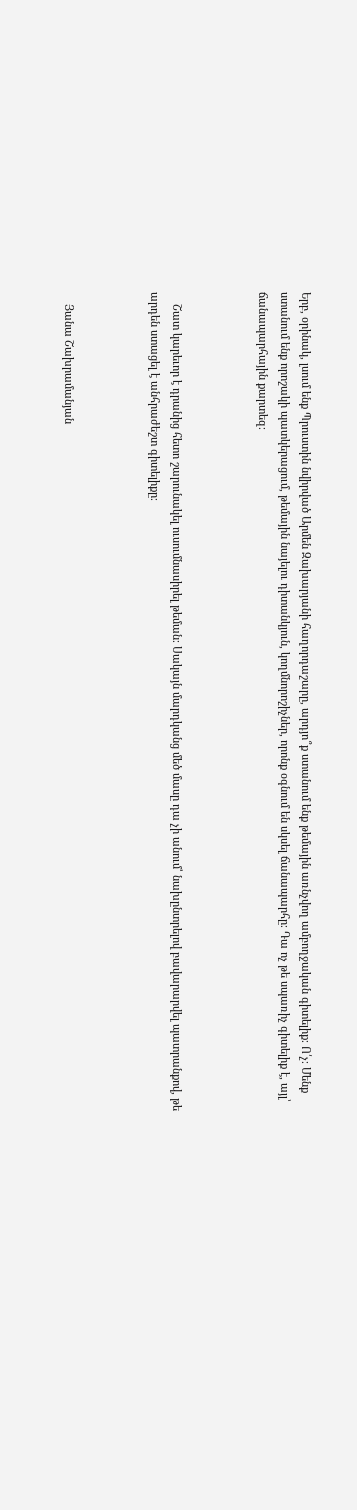Երբ, օրինակ, լսում ենք Պրուստին նվիրված Արմեն Զախարյանի հաղորդաշարը, արդյո՞ք ստանում ենք թեմային առնչվող ամբողջական գիտելիք։ Ո՛չ։ Մենք ստանում ենք որոշակի պատկերացում, թեմային նայելու դիտանկյուն, կողմնորոշիչներ, որոնք օգնում են սկսել ճանապարհը։ Դա ոչ թե սպառիչ գիտելիք է, այլ՝ ճանապարհային քարտեզ։



    Շատ կարեւոր է դրանից հետո շարունակել ուսումնասիրել թեման։ Սակայն մարդկանց մեծ մասը դա չի անում՝ նախընտրելով բավարարվել պատրանքով, թե արդեն ստացել է անհրաժեշտ գիտելիքը։



    Յանա Շախրամանյան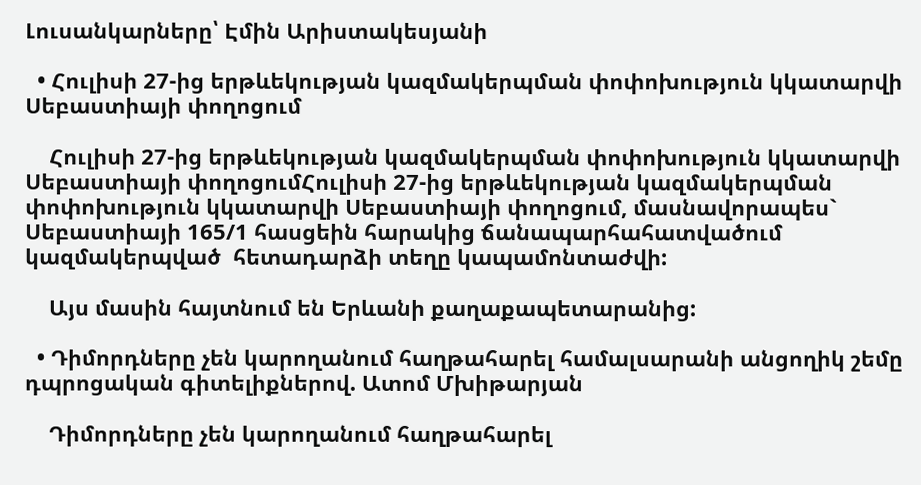Լուսանկարները՝ Էմին Արիստակեսյանի

  • Հուլիսի 27-ից երթևեկության կազմակերպման փոփոխություն կկատարվի Սեբաստիայի փողոցում

    Հուլիսի 27-ից երթևեկության կազմակերպման փոփոխություն կկատարվի Սեբաստիայի փողոցումՀուլիսի 27-ից երթևեկության կազմակերպման փոփոխություն կկատարվի Սեբաստիայի փողոցում, մասնավորապես` Սեբաստիայի 165/1 հասցեին հարակից ճանապարհահատվածում կազմակերպված  հետադարձի տեղը կապամոնտաժվի:

    Այս մասին հայտնում են Երևանի քաղաքապետարանից:

  • Դիմորդները չեն կարողանում հաղթահարել համալսարանի անցողիկ շեմը դպրոցական գիտելիքներով. Ատոմ Մխիթարյան

    Դիմորդները չեն կարողանում հաղթահարել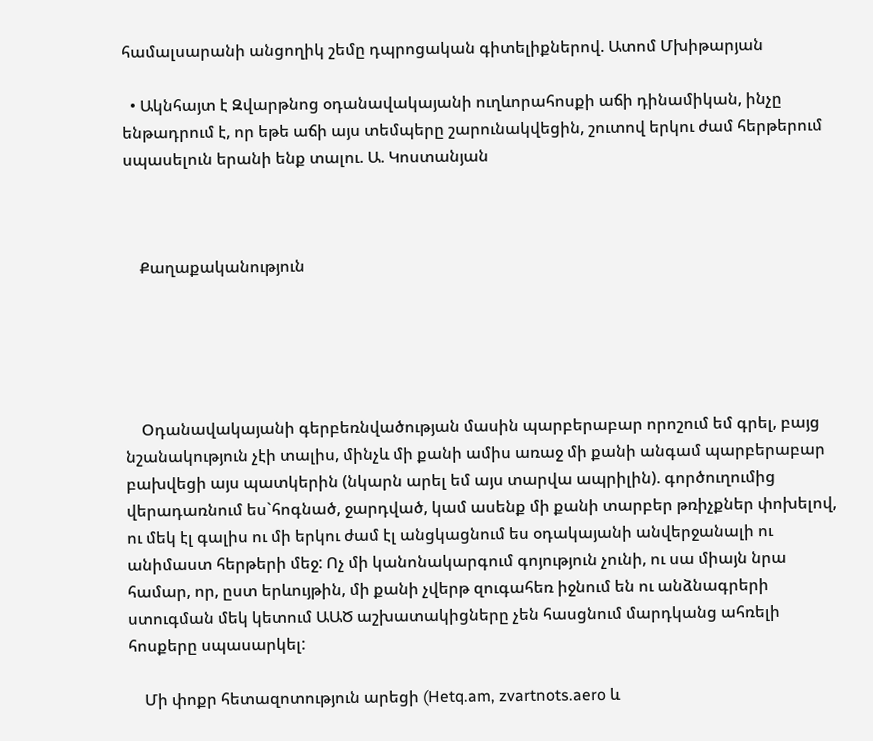համալսարանի անցողիկ շեմը դպրոցական գիտելիքներով. Ատոմ Մխիթարյան

  • Ակնհայտ է Զվարթնոց օդանավակայանի ուղևորահոսքի աճի դինամիկան, ինչը ենթադրում է, որ եթե աճի այս տեմպերը շարունակվեցին, շուտով երկու ժամ հերթերում սպասելուն երանի ենք տալու. Ա. Կոստանյան



    Քաղաքականություն





    Օդանավակայանի գերբեռնվածության մասին պարբերաբար որոշում եմ գրել, բայց նշանակություն չէի տալիս, մինչև մի քանի ամիս առաջ մի քանի անգամ պարբերաբար բախվեցի այս պատկերին (նկարն արել եմ այս տարվա ապրիլին). գործուղումից վերադառնում ես`հոգնած, ջարդված, կամ ասենք մի քանի տարբեր թռիչքներ փոխելով, ու մեկ էլ գալիս ու մի երկու ժամ էլ անցկացնում ես օդակայանի անվերջանալի ու անիմաստ հերթերի մեջ: Ոչ մի կանոնակարգում գոյություն չունի, ու սա միայն նրա համար, որ, ըստ երևույթին, մի քանի չվերթ զուգահեռ իջնում են ու անձնագրերի ստուգման մեկ կետում ԱԱԾ աշխատակիցները չեն հասցնում մարդկանց ահռելի հոսքերը սպասարկել:

    Մի փոքր հետազոտություն արեցի (Hetq.am, zvartnots.aero և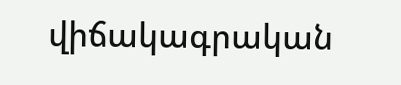վիճակագրական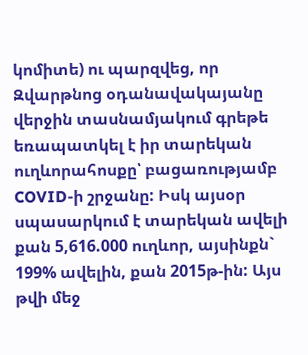կոմիտե) ու պարզվեց, որ Զվարթնոց օդանավակայանը վերջին տասնամյակում գրեթե եռապատկել է իր տարեկան ուղևորահոսքը՝ բացառությամբ COVID-ի շրջանը: Իսկ այսօր սպասարկում է տարեկան ավելի քան 5,616.000 ուղևոր, այսինքն` 199% ավելին, քան 2015թ-ին: Այս թվի մեջ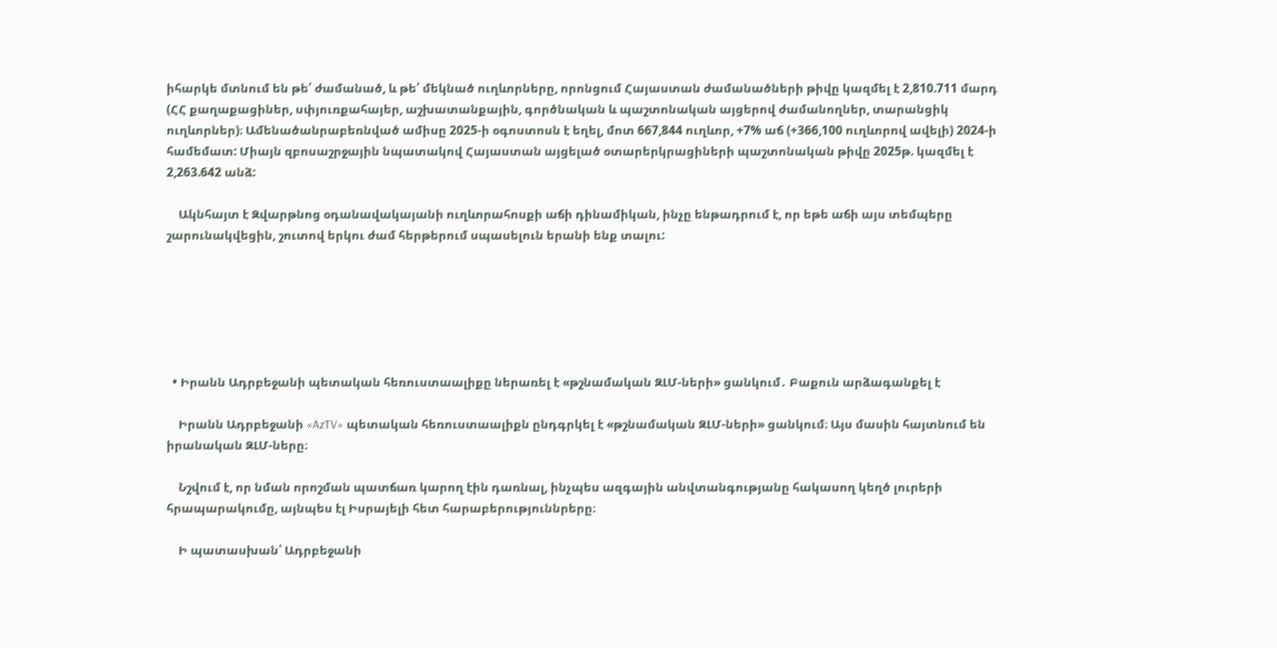իհարկե մտնում են թե՛ ժամանած, և թե՛ մեկնած ուղևորները, որոնցում Հայաստան ժամանածների թիվը կազմել է 2,810.711 մարդ (ՀՀ քաղաքացիներ, սփյուռքահայեր, աշխատանքային, գործնական և պաշտոնական այցերով ժամանողներ, տարանցիկ ուղևորներ)։ Ամենածանրաբեռնված ամիսը 2025-ի օգոստոսն է եղել, մոտ 667,844 ուղևոր, +7% աճ (+366,100 ուղևորով ավելի) 2024-ի համեմատ: Միայն զբոսաշրջային նպատակով Հայաստան այցելած օտարերկրացիների պաշտոնական թիվը 2025թ. կազմել է 2,263.642 անձ:

    Ակնհայտ է Զվարթնոց օդանավակայանի ուղևորահոսքի աճի դինամիկան, ինչը ենթադրում է, որ եթե աճի այս տեմպերը շարունակվեցին, շուտով երկու ժամ հերթերում սպասելուն երանի ենք տալու:






  • Իրանն Ադրբեջանի պետական հեռուստաալիքը ներառել է «թշնամական ԶԼՄ-ների» ցանկում․ Բաքուն արձագանքել է

    Իրանն Ադրբեջանի «AzTV» պետական հեռուստաալիքն ընդգրկել է «թշնամական ԶԼՄ-ների» ցանկում։ Այս մասին հայտնում են իրանական ԶԼՄ-ները։

    Նշվում է, որ նման որոշման պատճառ կարող էին դառնալ, ինչպես ազգային անվտանգությանը հակասող կեղծ լուրերի հրապարակումը, այնպես էլ Իսրայելի հետ հարաբերություննրերը։

    Ի պատասխան՝ Ադրբեջանի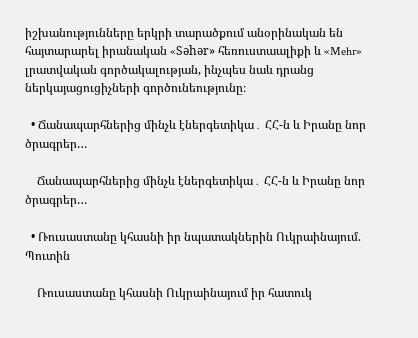իշխանությունները երկրի տարածքում անօրինական են հայտարարել իրանական «Səhər» հեռուստաալիքի և «Mehr» լրատվական գործակալության, ինչպես նաև դրանց ներկայացուցիչների գործունեությունը։

  • Ճանապարհներից մինչև էներգետիկա․ ՀՀ-ն և Իրանը նոր ծրագրեր…

    Ճանապարհներից մինչև էներգետիկա․ ՀՀ-ն և Իրանը նոր ծրագրեր…

  • Ռուսաստանը կհասնի իր նպատակներին Ուկրաինայում. Պուտին

    Ռուսաստանը կհասնի Ուկրաինայում իր հատուկ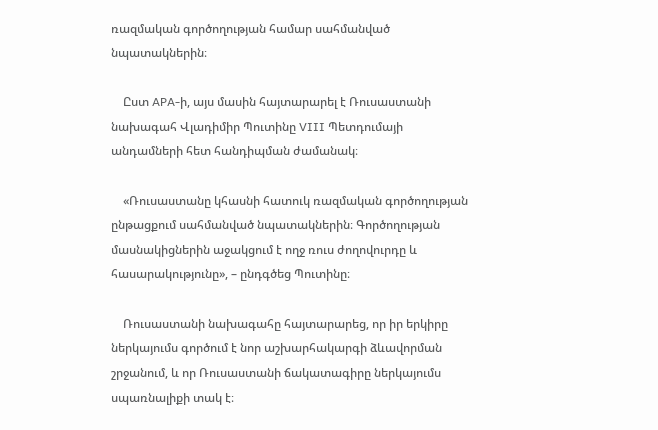ռազմական գործողության համար սահմանված նպատակներին։

    Ըստ APA-ի, այս մասին հայտարարել է Ռուսաստանի նախագահ Վլադիմիր Պուտինը VIII Պետդումայի անդամների հետ հանդիպման ժամանակ։

    «Ռուսաստանը կհասնի հատուկ ռազմական գործողության ընթացքում սահմանված նպատակներին։ Գործողության մասնակիցներին աջակցում է ողջ ռուս ժողովուրդը և հասարակությունը», – ընդգծեց Պուտինը։

    Ռուսաստանի նախագահը հայտարարեց, որ իր երկիրը ներկայումս գործում է նոր աշխարհակարգի ձևավորման շրջանում, և որ Ռուսաստանի ճակատագիրը ներկայումս սպառնալիքի տակ է։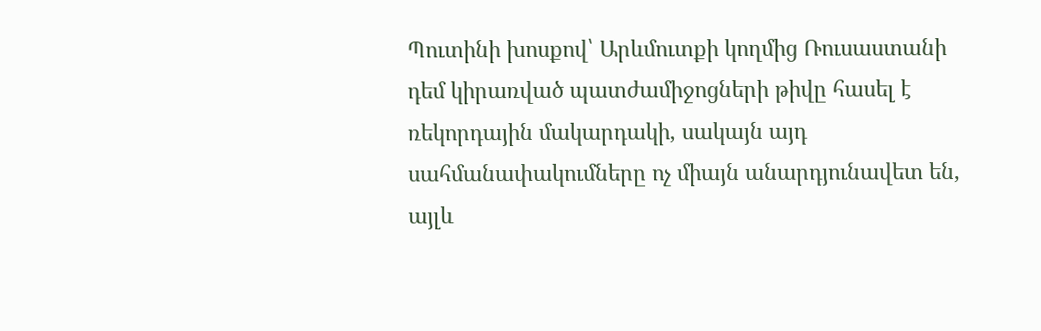Պուտինի խոսքով՝ Արևմուտքի կողմից Ռուսաստանի դեմ կիրառված պատժամիջոցների թիվը հասել է ռեկորդային մակարդակի, սակայն այդ սահմանափակումները ոչ միայն անարդյունավետ են, այլև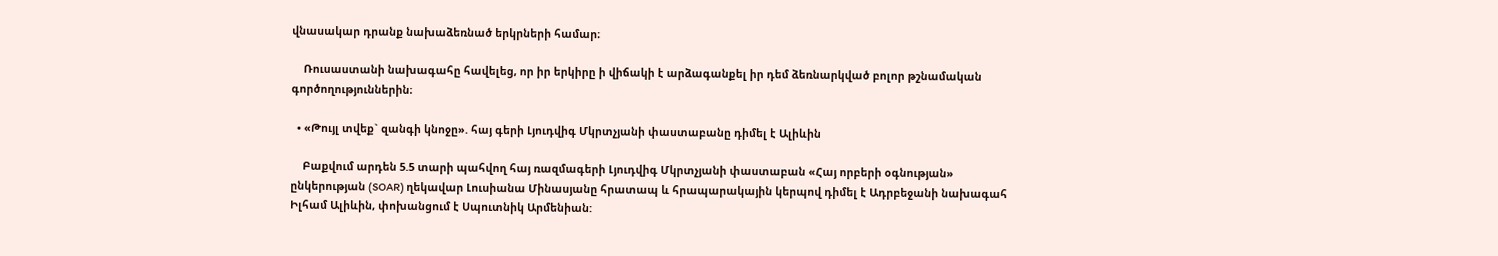վնասակար դրանք նախաձեռնած երկրների համար։

    Ռուսաստանի նախագահը հավելեց, որ իր երկիրը ի վիճակի է արձագանքել իր դեմ ձեռնարկված բոլոր թշնամական գործողություններին։

  • «Թույլ տվեք` զանգի կնոջը». հայ գերի Լյուդվիգ Մկրտչյանի փաստաբանը դիմել է Ալիևին

    Բաքվում արդեն 5.5 տարի պահվող հայ ռազմագերի Լյուդվիգ Մկրտչյանի փաստաբան «Հայ որբերի օգնության» ընկերության (SOAR) ղեկավար Լուսիանա Մինասյանը հրատապ և հրապարակային կերպով դիմել է Ադրբեջանի նախագահ Իլհամ Ալիևին, փոխանցում է Սպուտնիկ Արմենիան: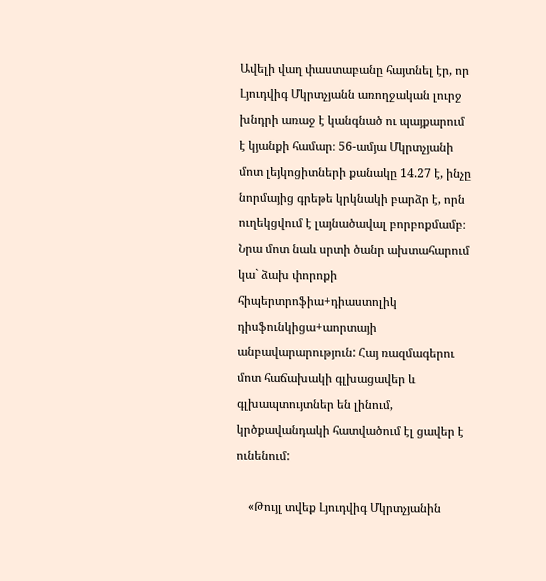Ավելի վաղ փաստաբանը հայտնել էր, որ Լյուդվիգ Մկրտչյանն առողջական լուրջ խնդրի առաջ է կանգնած ու պայքարում է կյանքի համար։ 56-ամյա Մկրտչյանի մոտ լեյկոցիտների քանակը 14.27 է, ինչը նորմայից գրեթե կրկնակի բարձր է, որն ուղեկցվում է լայնածավալ բորբոքմամբ։ Նրա մոտ նաև սրտի ծանր ախտահարում կա` ձախ փորոքի հիպերտրոֆիա+դիաստոլիկ դիսֆունկիցա+աորտայի անբավարարություն: Հայ ռազմագերու մոտ հաճախակի գլխացավեր և գլխապտույտներ են լինում, կրծքավանդակի հատվածում էլ ցավեր է ունենում:

    «Թույլ տվեք Լյուդվիգ Մկրտչյանին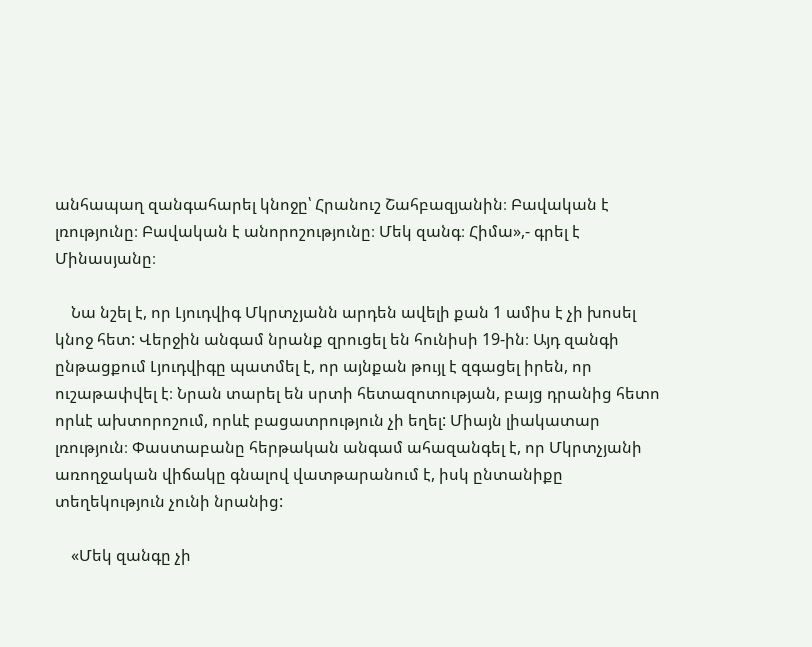անհապաղ զանգահարել կնոջը՝ Հրանուշ Շահբազյանին։ Բավական է լռությունը։ Բավական է անորոշությունը։ Մեկ զանգ։ Հիմա»,- գրել է Մինասյանը։

    Նա նշել է, որ Լյուդվիգ Մկրտչյանն արդեն ավելի քան 1 ամիս է չի խոսել կնոջ հետ: Վերջին անգամ նրանք զրուցել են հունիսի 19-ին։ Այդ զանգի ընթացքում Լյուդվիգը պատմել է, որ այնքան թույլ է զգացել իրեն, որ ուշաթափվել է։ Նրան տարել են սրտի հետազոտության, բայց դրանից հետո որևէ ախտորոշում, որևէ բացատրություն չի եղել: Միայն լիակատար լռություն։ Փաստաբանը հերթական անգամ ահազանգել է, որ Մկրտչյանի առողջական վիճակը գնալով վատթարանում է, իսկ ընտանիքը տեղեկություն չունի նրանից:

    «Մեկ զանգը չի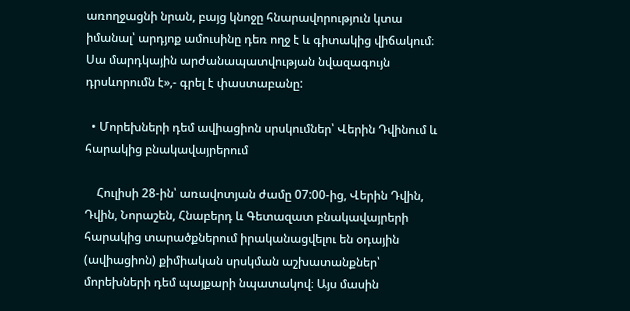առողջացնի նրան, բայց կնոջը հնարավորություն կտա իմանալ՝ արդյոք ամուսինը դեռ ողջ է և գիտակից վիճակում։ Սա մարդկային արժանապատվության նվազագույն դրսևորումն է»,- գրել է փաստաբանը:

  • Մորեխների դեմ ավիացիոն սրսկումներ՝ Վերին Դվինում և հարակից բնակավայրերում

    Հուլիսի 28-ին՝ առավոտյան ժամը 07:00-ից, Վերին Դվին, Դվին, Նորաշեն, Հնաբերդ և Գետազատ բնակավայրերի հարակից տարածքներում իրականացվելու են օդային (ավիացիոն) քիմիական սրսկման աշխատանքներ՝ մորեխների դեմ պայքարի նպատակով։ Այս մասին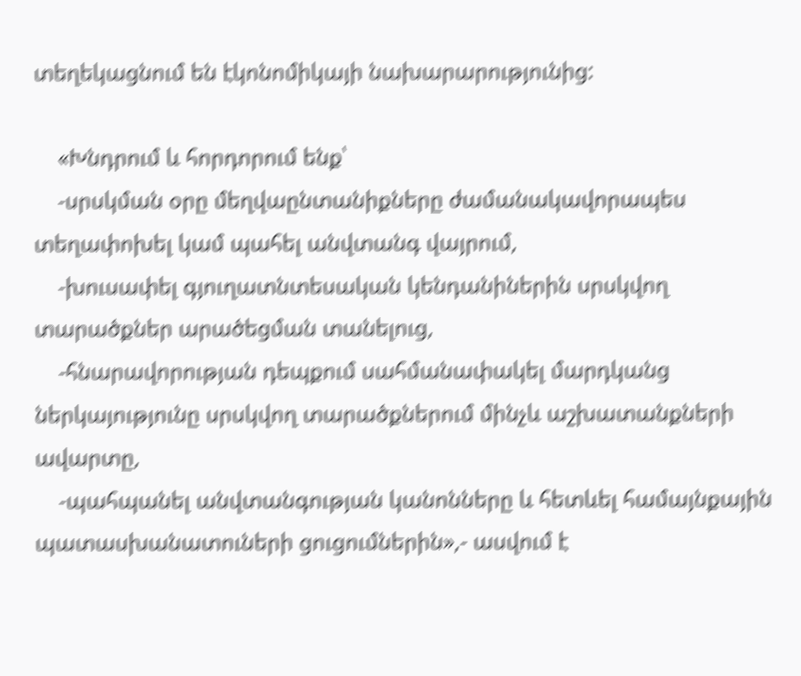տեղեկացնում են էկոնոմիկայի նախարարությունից:

    «Խնդրում և հորդորում ենք՝
    -սրսկման օրը մեղվաընտանիքները ժամանակավորապես տեղափոխել կամ պահել անվտանգ վայրում,
    -խուսափել գյուղատնտեսական կենդանիներին սրսկվող տարածքներ արածեցման տանելուց,
    -հնարավորության դեպքում սահմանափակել մարդկանց ներկայությունը սրսկվող տարածքներում մինչև աշխատանքների ավարտը,
    -պահպանել անվտանգության կանոնները և հետևել համայնքային պատասխանատուների ցուցումներին»,- ասվում է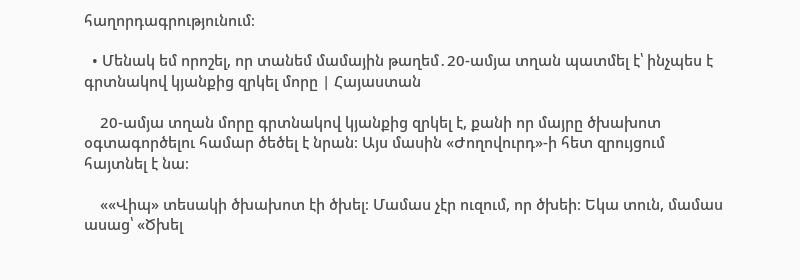հաղորդագրությունում։

  • Մենակ եմ որոշել, որ տանեմ մամային թաղեմ․20-ամյա տղան պատմել է՝ ինչպես է գրտնակով կյանքից զրկել մորը | Հայաստան

    20-ամյա տղան մորը գրտնակով կյանքից զրկել է, քանի որ մայրը ծխախոտ օգտագործելու համար ծեծել է նրան։ Այս մասին «Ժողովուրդ»-ի հետ զրույցում հայտնել է նա։

    ««Վիպ» տեսակի ծխախոտ էի ծխել։ Մամաս չէր ուզում, որ ծխեի։ Եկա տուն, մամաս ասաց՝ «Ծխել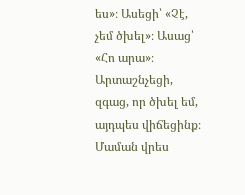ես»։ Ասեցի՝ «Չէ, չեմ ծխել»։ Ասաց՝ «Հո արա»։ Արտաշնչեցի, զգաց, որ ծխել եմ, այդպես վիճեցինք։ Մաման վրես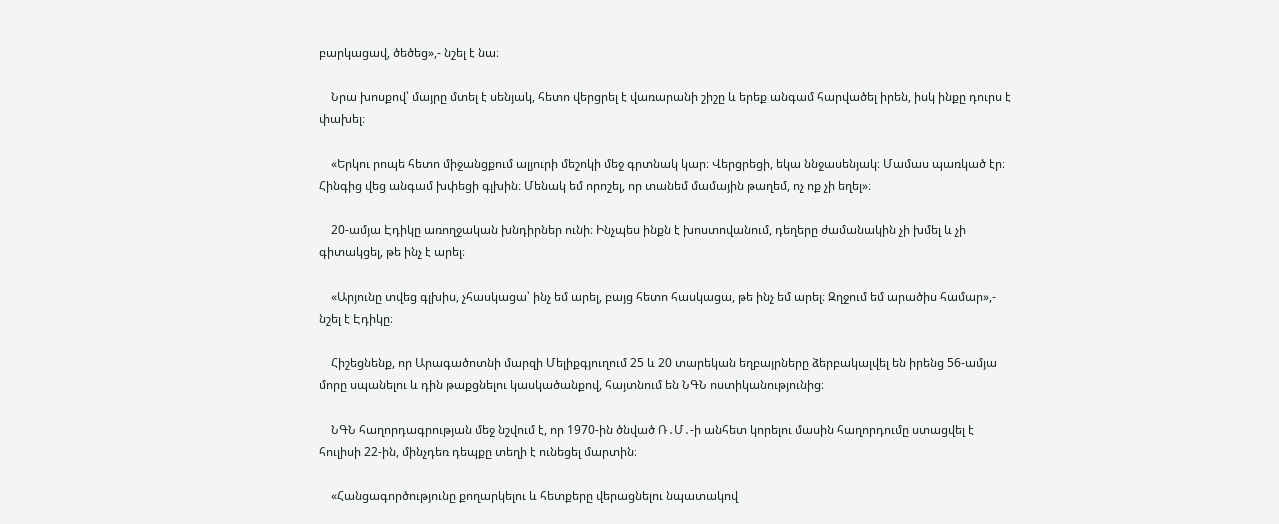բարկացավ, ծեծեց»,- նշել է նա։

    Նրա խոսքով՝ մայրը մտել է սենյակ, հետո վերցրել է վառարանի շիշը և երեք անգամ հարվածել իրեն, իսկ ինքը դուրս է փախել։

    «Երկու րոպե հետո միջանցքում ալյուրի մեշոկի մեջ գրտնակ կար։ Վերցրեցի, եկա ննջասենյակ։ Մամաս պառկած էր։ Հինգից վեց անգամ խփեցի գլխին։ Մենակ եմ որոշել, որ տանեմ մամային թաղեմ, ոչ ոք չի եղել»։

    20-ամյա Էդիկը առողջական խնդիրներ ունի։ Ինչպես ինքն է խոստովանում, դեղերը ժամանակին չի խմել և չի գիտակցել, թե ինչ է արել։

    «Արյունը տվեց գլխիս, չհասկացա՝ ինչ եմ արել, բայց հետո հասկացա, թե ինչ եմ արել։ Զղջում եմ արածիս համար»,- նշել է Էդիկը։

    Հիշեցնենք, որ Արագածոտնի մարզի Մելիքգյուղում 25 և 20 տարեկան եղբայրները ձերբակալվել են իրենց 56-ամյա մորը սպանելու և դին թաքցնելու կասկածանքով, հայտնում են ՆԳՆ ոստիկանությունից։

    ՆԳՆ հաղորդագրության մեջ նշվում է, որ 1970-ին ծնված Ռ․Մ․-ի անհետ կորելու մասին հաղորդումը ստացվել է հուլիսի 22-ին, մինչդեռ դեպքը տեղի է ունեցել մարտին։

    «Հանցագործությունը քողարկելու և հետքերը վերացնելու նպատակով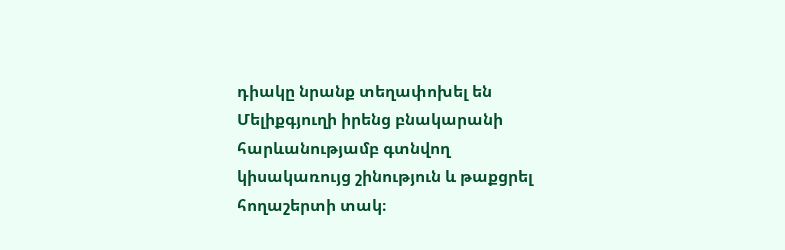դիակը նրանք տեղափոխել են Մելիքգյուղի իրենց բնակարանի հարևանությամբ գտնվող կիսակառույց շինություն և թաքցրել հողաշերտի տակ։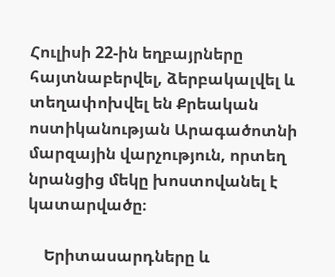Հուլիսի 22-ին եղբայրները հայտնաբերվել, ձերբակալվել և տեղափոխվել են Քրեական ոստիկանության Արագածոտնի մարզային վարչություն, որտեղ նրանցից մեկը խոստովանել է կատարվածը։

    Երիտասարդները և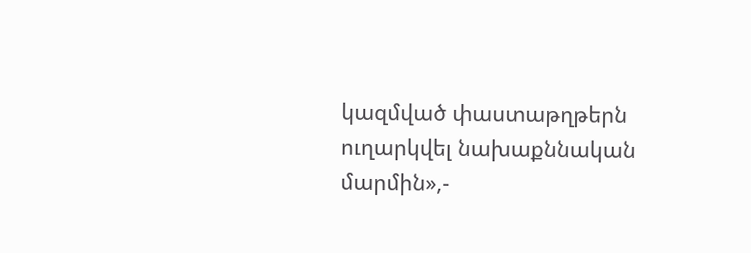կազմված փաստաթղթերն ուղարկվել նախաքննական մարմին»,-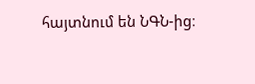հայտնում են ՆԳՆ-ից։